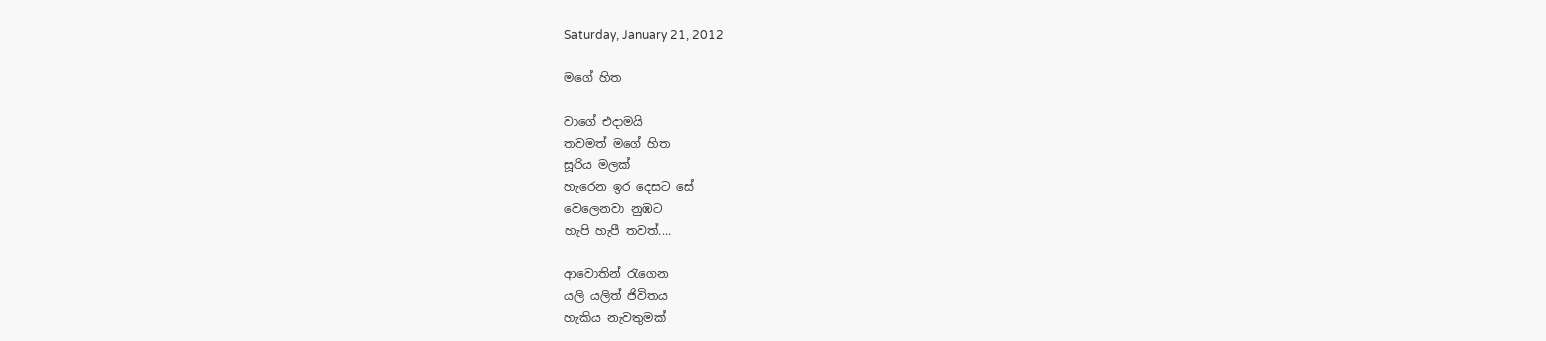Saturday, January 21, 2012

මගේ හිත

වාගේ එදාමයි
තවමත් මගේ හිත
සූරිය මලක්
හැරෙන ඉර දෙසට සේ
වෙලෙනවා නුඹට
හැපි හැපී තවත්....

ආවොතින් රැගෙන
යලි යලිත් ජිවිතය
හැකිය නැවතුමක්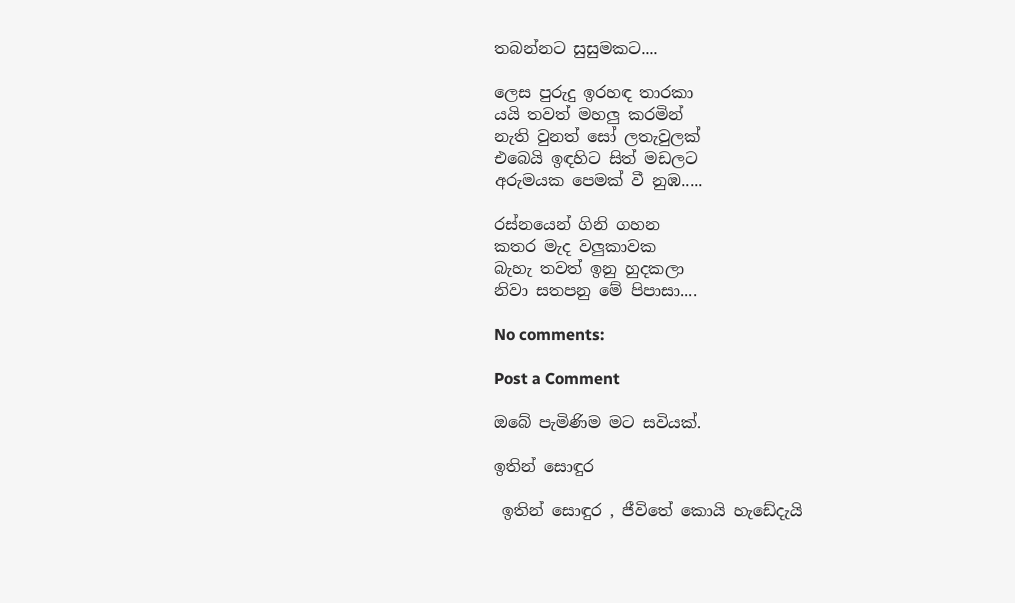තබන්නට සුසුමකට....

ලෙස පුරුදු ඉරහඳ තාරකා
යයි තවත් මහලු කරමින්
නැති වුනත් සෝ ලතැවුලක්
එබෙයි ඉඳහිට සිත් මඩලට
අරුමයක පෙමක් වී නුඹ.....

රස්නයෙන් ගිනි ගහන
කතර මැද වලුකාවක
බැහැ තවත් ඉනු හුදකලා
නිවා සතපනු මේ පිපාසා....

No comments:

Post a Comment

ඔබේ පැමිණිම මට සවියක්.

ඉතින් සොඳුර

 ඉතින් සොඳුර , ජීවිතේ කොයි හැඩේදැයි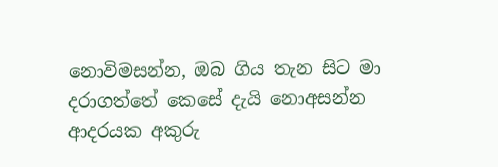නොවිමසන්න, ඔබ ගිය තැන සිට මා  දරාගත්තේ කෙසේ දැයි නොඅසන්න  ආදරයක අකුරු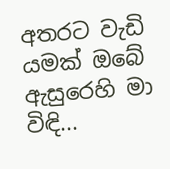අතරට වැඩි යමක් ඔබේ ඇසුරෙහි මා විඳි...